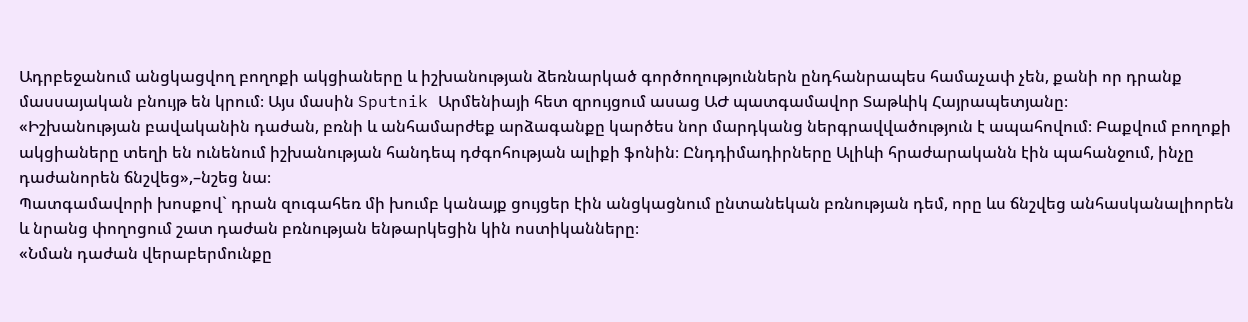Ադրբեջանում անցկացվող բողոքի ակցիաները և իշխանության ձեռնարկած գործողություններն ընդհանրապես համաչափ չեն, քանի որ դրանք մասսայական բնույթ են կրում։ Այս մասին Sputnik Արմենիայի հետ զրույցում ասաց ԱԺ պատգամավոր Տաթևիկ Հայրապետյանը։
«Իշխանության բավականին դաժան, բռնի և անհամարժեք արձագանքը կարծես նոր մարդկանց ներգրավվածություն է ապահովում։ Բաքվում բողոքի ակցիաները տեղի են ունենում իշխանության հանդեպ դժգոհության ալիքի ֆոնին։ Ընդդիմադիրները Ալիևի հրաժարականն էին պահանջում, ինչը դաժանորեն ճնշվեց»,–նշեց նա։
Պատգամավորի խոսքով` դրան զուգահեռ մի խումբ կանայք ցույցեր էին անցկացնում ընտանեկան բռնության դեմ, որը ևս ճնշվեց անհասկանալիորեն և նրանց փողոցում շատ դաժան բռնության ենթարկեցին կին ոստիկանները։
«Նման դաժան վերաբերմունքը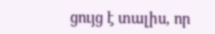ցույց է տալիս, որ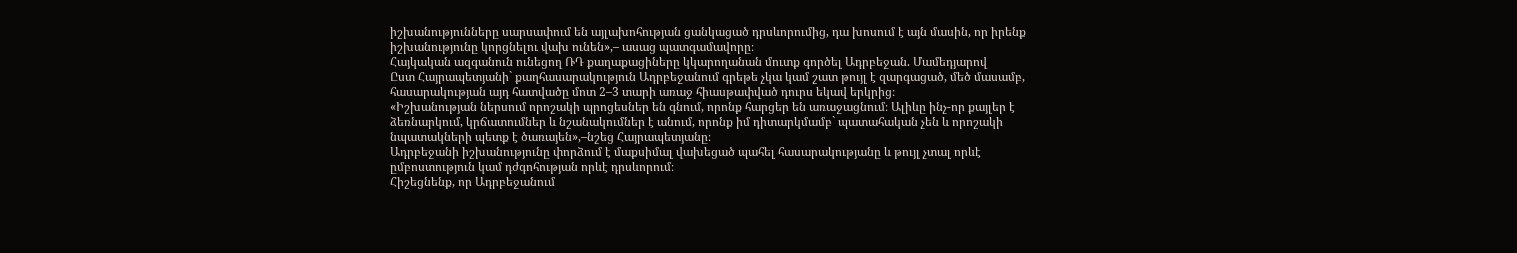իշխանությունները սարսափում են այլախոհության ցանկացած դրսևորումից, դա խոսում է այն մասին, որ իրենք իշխանությունը կորցնելու վախ ունեն»,– ասաց պատգամավորը։
Հայկական ազգանուն ունեցող ՌԴ քաղաքացիները կկարողանան մուտք գործել Ադրբեջան. Մամեդյարով
Ըստ Հայրապետյանի` քաղհասարակություն Ադրբեջանում գրեթե չկա կամ շատ թույլ է զարգացած, մեծ մասամբ, հասարակության այդ հատվածը մոտ 2–3 տարի առաջ հիասթափված դուրս եկավ երկրից։
«Իշխանության ներսում որոշակի պրոցեսներ են գնում, որոնք հարցեր են առաջացնում։ Ալիևը ինչ-որ քայլեր է ձեռնարկում, կրճատումներ և նշանակումներ է անում, որոնք իմ դիտարկմամբ` պատահական չեն և որոշակի նպատակների պետք է ծառայեն»,–նշեց Հայրապետյանը։
Ադրբեջանի իշխանությունը փորձում է մաքսիմալ վախեցած պահել հասարակությանը և թույլ չտալ որևէ ըմբոստություն կամ դժգոհության որևէ դրսևորում։
Հիշեցնենք, որ Ադրբեջանում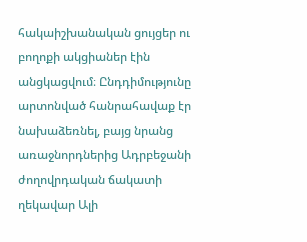հակաիշխանական ցույցեր ու բողոքի ակցիաներ էին անցկացվում։ Ընդդիմությունը արտոնված հանրահավաք էր նախաձեռնել, բայց նրանց առաջնորդներից Ադրբեջանի ժողովրդական ճակատի ղեկավար Ալի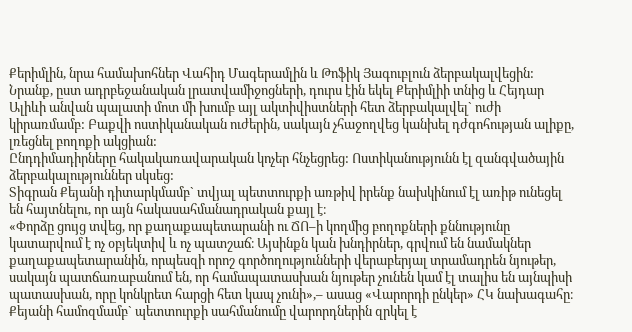Քերիմլին, նրա համախոհներ Վահիդ Մագերամլին և Թոֆիկ Յագուբլուն ձերբակալվեցին: Նրանք, ըստ ադրբեջանական լրատվամիջոցների, դուրս էին եկել Քերիմլիի տնից և Հեյդար Ալիևի անվան պալատի մոտ մի խումբ այլ ակտիվիստների հետ ձերբակալվել` ուժի կիրառմամբ: Բաքվի ոստիկանական ուժերին, սակայն չհաջողվեց կանխել դժգոհության ալիքը, լռեցնել բողոքի ակցիան:
Ընդդիմադիրները հակակառավարական կոչեր հնչեցրեց: Ոստիկանությունն էլ զանգվածային ձերբակալություններ սկսեց:
Տիգրան Քեյանի դիտարկմամբ` տվյալ պետտուրքի առթիվ իրենք նախկինում էլ առիթ ունեցել են հայտնելու, որ այն հակասահմանադրական քայլ է։
«Փորձը ցույց տվեց, որ քաղաքապետարանի ու ՃՈ–ի կողմից բողոքների քննությունը կատարվում է ոչ օբյեկտիվ և ոչ պատշաճ։ Այսինքն կան խնդիրներ, գրվում են նամակներ քաղաքապետարանին, որպեսզի որոշ գործողությունների վերաբերյալ տրամադրեն նյութեր, սակայն պատճառաբանում են, որ համապատասխան նյութեր չունեն կամ էլ տալիս են այնպիսի պատասխան, որը կոնկրետ հարցի հետ կապ չունի»,– ասաց «Վարորդի ընկեր» ՀԿ նախագահը։
Քեյանի համոզմամբ` պետտուրքի սահմանումը վարորդներին զրկել է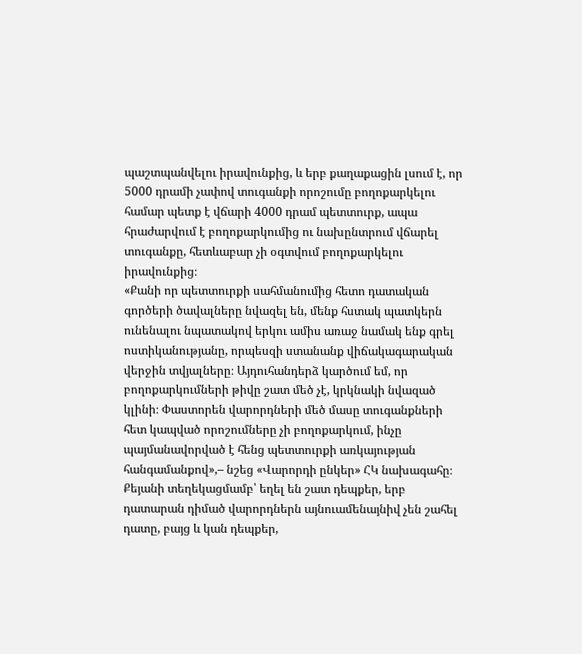պաշտպանվելու իրավունքից, և երբ քաղաքացին լսում է, որ 5000 դրամի չափով տուգանքի որոշումը բողոքարկելու համար պետք է վճարի 4000 դրամ պետտուրք, ապա հրաժարվում է բողոքարկումից ու նախընտրում վճարել տուգանքը, հետևաբար չի օգտվում բողոքարկելու իրավունքից։
«Քանի որ պետտուրքի սահմանումից հետո դատական գործերի ծավալները նվազել են, մենք հստակ պատկերն ունենալու նպատակով երկու ամիս առաջ նամակ ենք գրել ոստիկանությանը, որպեսզի ստանանք վիճակագարական վերջին տվյալները։ Այդուհանդերձ կարծում եմ, որ բողոքարկումների թիվը շատ մեծ չէ, կրկնակի նվազած կլինի։ Փաստորեն վարորդների մեծ մասը տուգանքների հետ կապված որոշումները չի բողոքարկում, ինչը պայմանավորված է հենց պետտուրքի առկայության հանգամանքով»,– նշեց «Վարորդի ընկեր» ՀԿ նախագահը։
Քեյանի տեղեկացմամբ՝ եղել են շատ դեպքեր, երբ դատարան դիմած վարորդներն այնուամենայնիվ չեն շահել դատը, բայց և կան դեպքեր,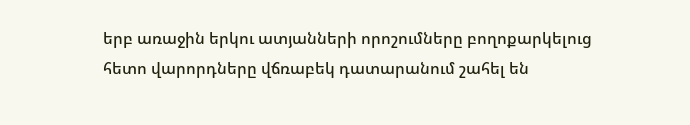երբ առաջին երկու ատյանների որոշումները բողոքարկելուց հետո վարորդները վճռաբեկ դատարանում շահել են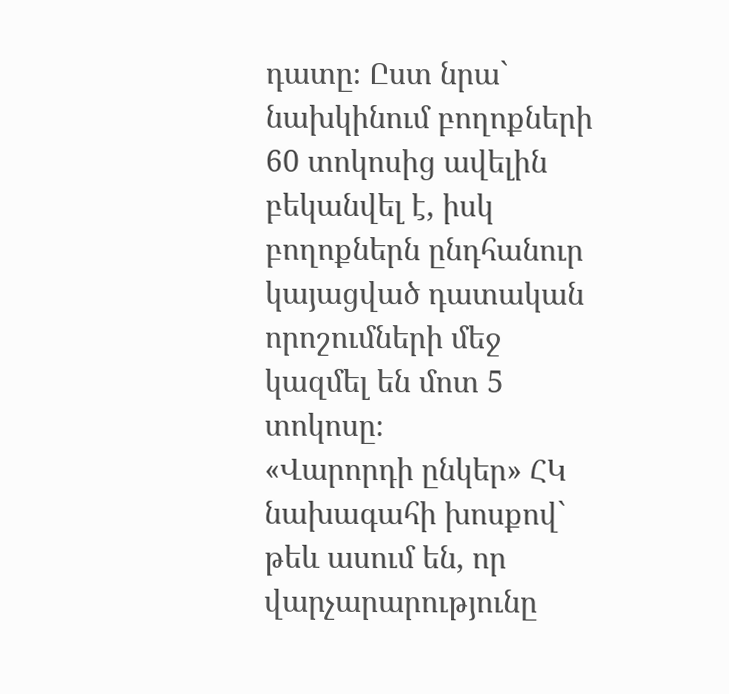դատը։ Ըստ նրա` նախկինում բողոքների 60 տոկոսից ավելին բեկանվել է, իսկ բողոքներն ընդհանուր կայացված դատական որոշումների մեջ կազմել են մոտ 5 տոկոսը։
«Վարորդի ընկեր» ՀԿ նախագահի խոսքով` թեև ասում են, որ վարչարարությունը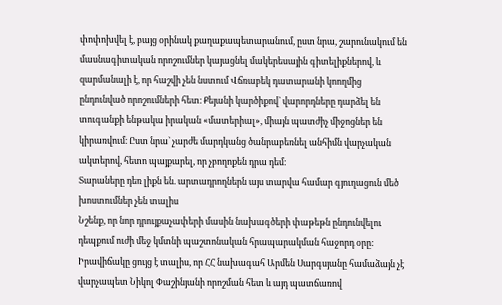փոփոխվել է, բայց օրինակ քաղաքապետարանում, ըստ նրա, շարունակում են մասնագիտական որոշումներ կայացնել մակերեսային գիտելիքներով, և զարմանալի է, որ հաշվի չեն նստում Վճռաբեկ դատարանի կոողմից ընդունված որոշումների հետ։ Քեյանի կարծիքով` վարորդները դարձել են տուգանքի ենթակա իրական «մատերիալ», միայն պատժիչ միջոցներ են կիրառվում։ Ըստ նրա` չարժե մարդկանց ծանրաբեռնել անհիմն վարչական ակտերով, հետո պայքարել, որ չբողոքեն դրա դեմ։
Տարաները դեռ լիքն են. արտադրողներն այս տարվա համար գյուղացուն մեծ խոստումներ չեն տալիս
Նշենք, որ նոր դրույքաչափերի մասին նախագծերի փաթեթն ընդունվելու դեպքում ուժի մեջ կմտնի պաշտոնական հրապարակման հաջորդ օրը:
Իրավիճակը ցույց է տալիս, որ ՀՀ նախագահ Արմեն Սարգսյանը համաձայն չէ վարչապետ Նիկոլ Փաշինյանի որոշման հետ և այդ պատճառով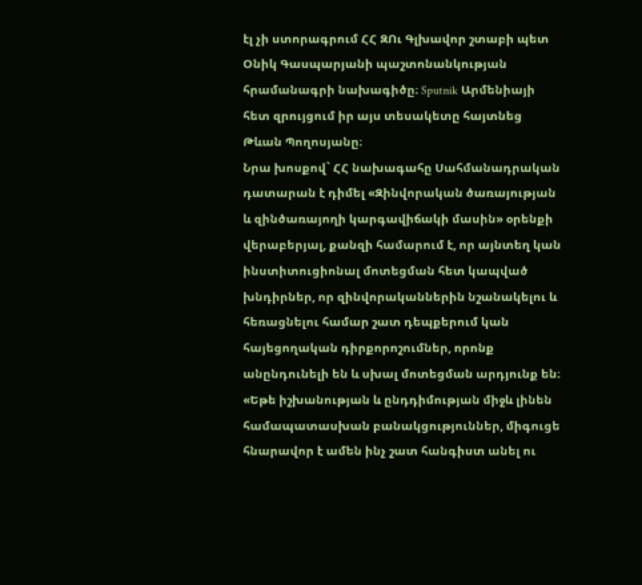էլ չի ստորագրում ՀՀ ԶՈւ Գլխավոր շտաբի պետ Օնիկ Գասպարյանի պաշտոնանկության հրամանագրի նախագիծը։ Sputnik Արմենիայի հետ զրույցում իր այս տեսակետը հայտնեց Թևան Պողոսյանը։
Նրա խոսքով` ՀՀ նախագահը Սահմանադրական դատարան է դիմել «Զինվորական ծառայության և զինծառայողի կարգավիճակի մասին» օրենքի վերաբերյալ, քանզի համարում է, որ այնտեղ կան ինստիտուցիոնալ մոտեցման հետ կապված խնդիրներ, որ զինվորականներին նշանակելու և հեռացնելու համար շատ դեպքերում կան հայեցողական դիրքորոշումներ, որոնք անընդունելի են և սխալ մոտեցման արդյունք են։
«Եթե իշխանության և ընդդիմության միջև լինեն համապատասխան բանակցություններ, միգուցե հնարավոր է ամեն ինչ շատ հանգիստ անել ու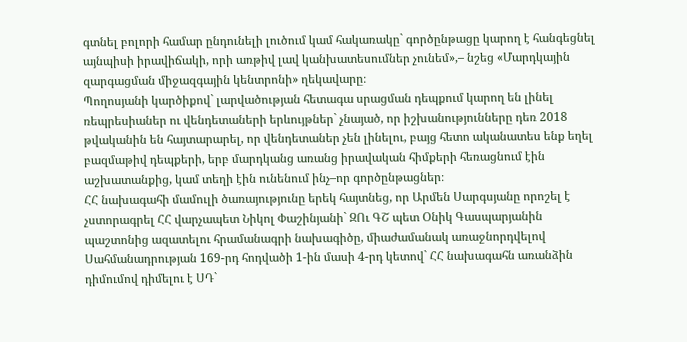գտնել բոլորի համար ընդունելի լուծում կամ հակառակը` գործընթացը կարող է հանգեցնել այնպիսի իրավիճակի, որի առթիվ լավ կանխատեսումներ չունեմ»,– նշեց «Մարդկային զարգացման միջազգային կենտրոնի» ղեկավարը։
Պողոսյանի կարծիքով` լարվածության հետագա սրացման դեպքում կարող են լինել ռեպրեսիաներ ու վենդետաների երևույթներ` չնայած, որ իշխանությունները դեռ 2018 թվականին են հայտարարել, որ վենդետաներ չեն լինելու, բայց հետո ականատես ենք եղել բազմաթիվ դեպքերի, երբ մարդկանց առանց իրավական հիմքերի հեռացնում էին աշխատանքից, կամ տեղի էին ունենում ինչ–որ գործընթացներ։
ՀՀ նախագահի մամուլի ծառայությունը երեկ հայտնեց, որ Արմեն Սարգսյանը որոշել է չստորագրել ՀՀ վարչապետ Նիկոլ Փաշինյանի` ԶՈւ ԳՇ պետ Օնիկ Գասպարյանին պաշտոնից ազատելու հրամանագրի նախագիծը, միաժամանակ առաջնորդվելով Սահմանադրության 169-րդ հոդվածի 1-ին մասի 4-րդ կետով` ՀՀ նախագահն առանձին դիմումով դիմելու է ՍԴ`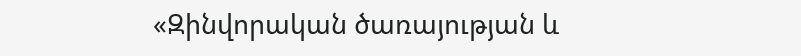«Զինվորական ծառայության և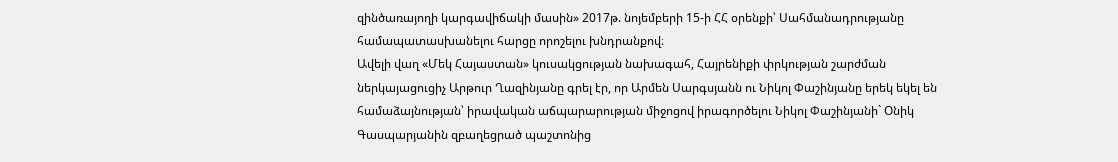զինծառայողի կարգավիճակի մասին» 2017թ. նոյեմբերի 15-ի ՀՀ օրենքի՝ Սահմանադրությանը համապատասխանելու հարցը որոշելու խնդրանքով։
Ավելի վաղ «Մեկ Հայաստան» կուսակցության նախագահ, Հայրենիքի փրկության շարժման ներկայացուցիչ Արթուր Ղազինյանը գրել էր, որ Արմեն Սարգսյանն ու Նիկոլ Փաշինյանը երեկ եկել են համաձայնության՝ իրավական աճպարարության միջոցով իրագործելու Նիկոլ Փաշինյանի` Օնիկ Գասպարյանին զբաղեցրած պաշտոնից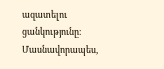ազատելու ցանկությունը։ Մասնավորապես,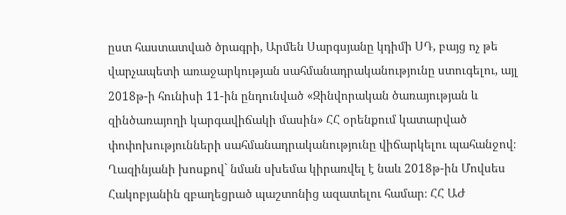ըստ հաստատված ծրագրի, Արմեն Սարգսյանը կդիմի ՍԴ, բայց ոչ թե վարչապետի առաջարկության սահմանադրականությունը ստուգելու, այլ 2018թ-ի հունիսի 11-ին ընդունված «Զինվորական ծառայության և զինծառայողի կարգավիճակի մասին» ՀՀ օրենքում կատարված փոփոխությունների սահմանադրականությունը վիճարկելու պահանջով։
Ղազինյանի խոսքով` նման սխեմա կիրառվել է նաև 2018թ-ին Մովսես Հակոբյանին զբաղեցրած պաշտոնից ազատելու համար։ ՀՀ ԱԺ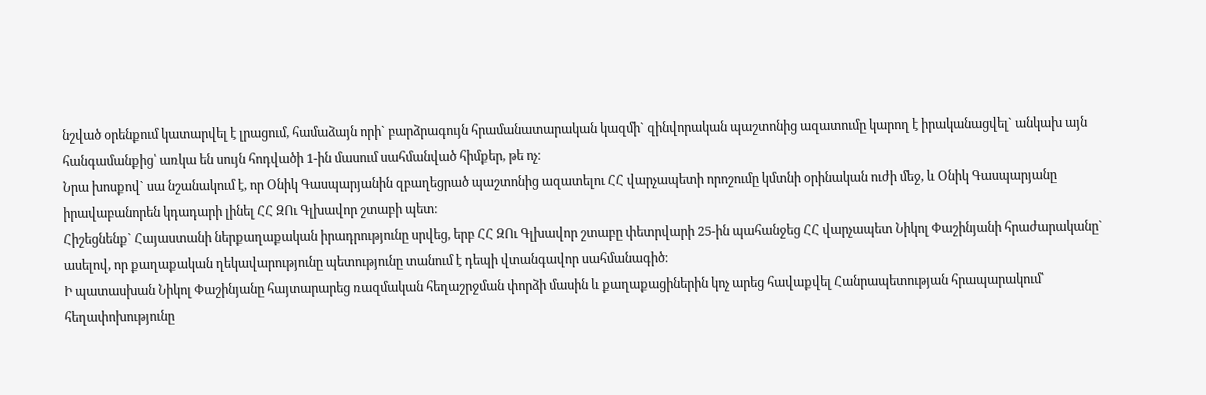նշված օրենքում կատարվել է լրացում, համաձայն որի` բարձրագույն հրամանատարական կազմի` զինվորական պաշտոնից ազատումը կարող է իրականացվել` անկախ այն հանգամանքից՝ առկա են սույն հոդվածի 1-ին մասում սահմանված հիմքեր, թե ոչ։
Նրա խոսքով` սա նշանակում է, որ Օնիկ Գասպարյանին զբաղեցրած պաշտոնից ազատելու ՀՀ վարչապետի որոշումը կմտնի օրինական ուժի մեջ, և Օնիկ Գասպարյանը իրավաբանորեն կդադարի լինել ՀՀ ԶՈւ Գլխավոր շտաբի պետ։
Հիշեցնենք` Հայաստանի ներքաղաքական իրադրությունը սրվեց, երբ ՀՀ ԶՈւ Գլխավոր շտաբը փետրվարի 25-ին պահանջեց ՀՀ վարչապետ Նիկոլ Փաշինյանի հրաժարականը` ասելով, որ քաղաքական ղեկավարությունը պետությունը տանում է դեպի վտանգավոր սահմանագիծ։
Ի պատասխան Նիկոլ Փաշինյանը հայտարարեց ռազմական հեղաշրջման փորձի մասին և քաղաքացիներին կոչ արեց հավաքվել Հանրապետության հրապարակում՝ հեղափոխությունը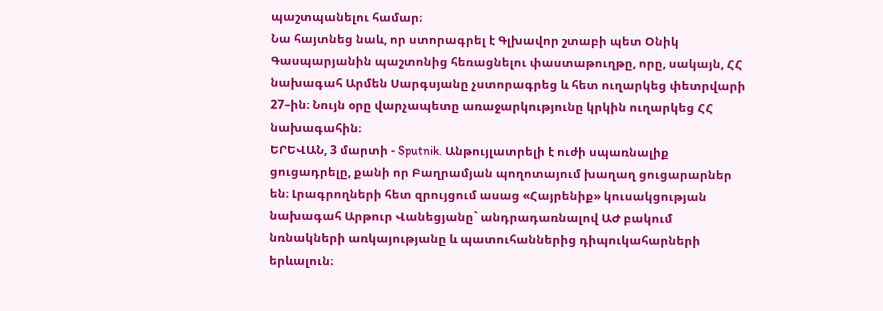պաշտպանելու համար։
Նա հայտնեց նաև, որ ստորագրել է Գլխավոր շտաբի պետ Օնիկ Գասպարյանին պաշտոնից հեռացնելու փաստաթուղթը, որը, սակայն, ՀՀ նախագահ Արմեն Սարգսյանը չստորագրեց և հետ ուղարկեց փետրվարի 27–ին։ Նույն օրը վարչապետը առաջարկությունը կրկին ուղարկեց ՀՀ նախագահին։
ԵՐԵՎԱՆ, 3 մարտի - Sputnik. Անթույլատրելի է ուժի սպառնալիք ցուցադրելը, քանի որ Բաղրամյան պողոտայում խաղաղ ցուցարարներ են։ Լրագրողների հետ զրույցում ասաց «Հայրենիք» կուսակցության նախագահ Արթուր Վանեցյանը` անդրադառնալով ԱԺ բակում նռնակների առկայությանը և պատուհաններից դիպուկահարների երևալուն։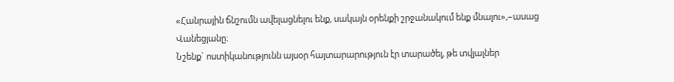«Հանրային ճնշումն ավելացնելու ենք, սակայն օրենքի շրջանակում ենք մնալու»,–ասաց Վանեցյանը։
Նշենք` ոստիկանությունն այսօր հայտարարություն էր տարածել, թե տվյալներ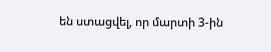են ստացվել, որ մարտի 3-ին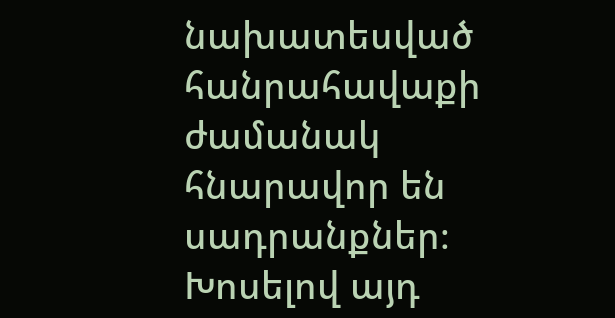նախատեսված հանրահավաքի ժամանակ հնարավոր են սադրանքներ։
Խոսելով այդ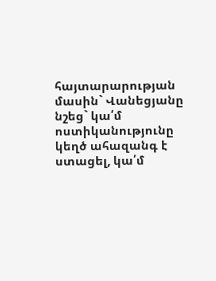հայտարարության մասին` Վանեցյանը նշեց` կա՛մ ոստիկանությունը կեղծ ահազանգ է ստացել, կա՛մ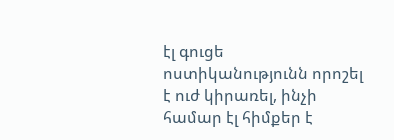էլ գուցե ոստիկանությունն որոշել է ուժ կիրառել, ինչի համար էլ հիմքեր է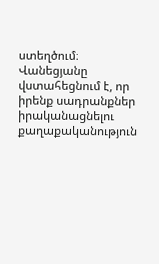ստեղծում։
Վանեցյանը վստահեցնում է, որ իրենք սադրանքներ իրականացնելու քաղաքականություն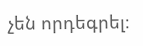չեն որդեգրել։